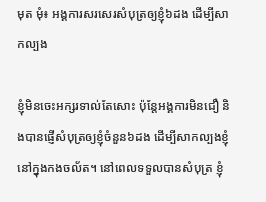មុត មុំ៖ អង្គការសរសេរសំបុត្រឲ្យខ្ញុំ៦ដង ដើម្បីសាកល្បង

ខ្ញុំមិនចេះអក្សរទាល់តែសោះ ប៉ុន្តែអង្គការមិនជឿ និងបានផ្ញើសំបុត្រឲ្យខ្ញុំចំនួន៦ដង ដើម្បីសាកល្បងខ្ញុំនៅក្នុងកងចល័ត។ នៅពេលទទួលបានសំបុត្រ ខ្ញុំ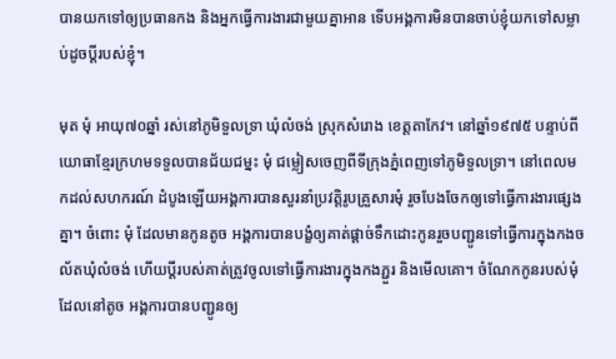បានយកទៅឲ្យប្រធានកង និងអ្នកធ្វើការងារជាមួយគ្នាអាន ទើបអង្គការមិនបានចាប់ខ្ញុំយកទៅសម្លាប់ដូចប្ដីរបស់ខ្ញុំ។

មុត មុំ អាយុ៧០ឆ្នាំ រស់នៅភូមិទួលទ្រា ឃុំលំចង់ ស្រុកសំរោង ខេត្តតាកែវ។ នៅឆ្នាំ១៩៧៥ បន្ទាប់ពីយោធាខ្មែរក្រហមទទួលបានជ័យជម្នះ មុំ ជម្លៀសចេញពីទីក្រុងភ្នំពេញទៅភូមិទួលទ្រា។ នៅពេលមកដល់សហករណ៍ ដំបូងឡើយអង្គការបានសួរនាំប្រវត្តិរូបគ្រួសារមុំ រួចបែងចែកឲ្យទៅធ្វើការងារផ្សេងគ្នា។ ចំពោះ មុំ ដែលមានកូនតូច អង្គការបានបង្ខំឲ្យគាត់ផ្ដាច់ទឹកដោះកូនរួចបញ្ជូនទៅធ្វើការក្នុងកងចល័តឃុំលំចង់ ហើយប្ដីរបស់គាត់ត្រូវចូលទៅធ្វើការងារក្នុងកងភ្ជួរ និងមើលគោ។ ចំណែកកូនរបស់មុំ ដែលនៅតូច អង្គការបានបញ្ជូនឲ្យ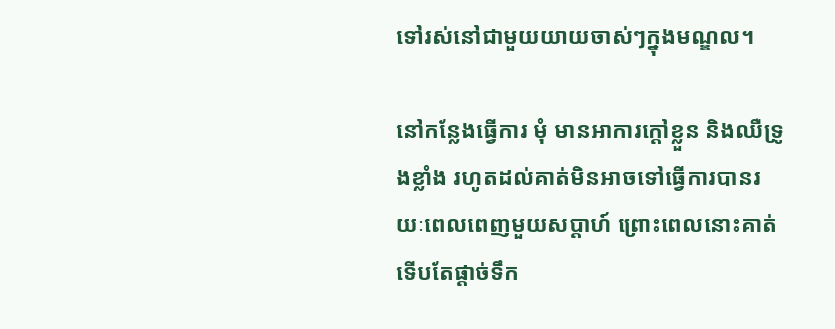ទៅរស់នៅជាមួយយាយចាស់ៗក្នុងមណ្ឌល។

នៅកន្លែងធ្វើការ មុំ មានអាការក្ដៅខ្លួន និងឈឺទ្រូងខ្លាំង រហូតដល់គាត់មិនអាចទៅធ្វើការបានរយៈពេលពេញមួយសប្ដាហ៍ ព្រោះពេលនោះគាត់ទើបតែផ្ដាច់ទឹក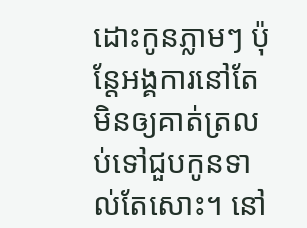ដោះកូនភ្លាមៗ ប៉ុន្តែអង្គការនៅតែមិនឲ្យគាត់ត្រលប់ទៅជួបកូនទាល់តែសោះ។ នៅ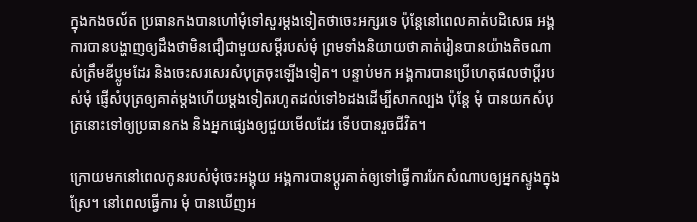ក្នុងកងចល័ត ប្រធានកងបានហៅមុំទៅសួរម្ដងទៀតថាចេះអក្សរទេ ប៉ុន្តែនៅពេលគាត់បដិសេធ អង្គការបានបង្ហាញឲ្យដឹងថាមិនជឿជាមួយសម្ដីរបស់មុំ ព្រមទាំងនិយាយថាគាត់រៀនបានយ៉ាងតិចណាស់ត្រឹមឌីប្លូមដែរ និងចេះសរសេរសំបុត្រចុះឡើងទៀត។ បន្ទាប់មក អង្គការបានប្រើហេតុផលថាប្ដីរបស់មុំ ផ្ញើសំបុត្រឲ្យគាត់ម្ដងហើយម្ដងទៀតរហូតដល់ទៅ៦ដងដើម្បីសាកល្បង ប៉ុន្តែ មុំ បានយកសំបុត្រនោះទៅឲ្យប្រធានកង និងអ្នកផ្សេងឲ្យជួយមើលដែរ ទើបបានរួចជីវិត។

ក្រោយមកនៅពេលកូនរបស់មុំចេះអង្គុយ អង្គការបានប្ដូរគាត់ឲ្យទៅធ្វើការរែកសំណាបឲ្យអ្នកស្ទូងក្នុងស្រែ។ នៅពេលធ្វើការ មុំ បានឃើញអ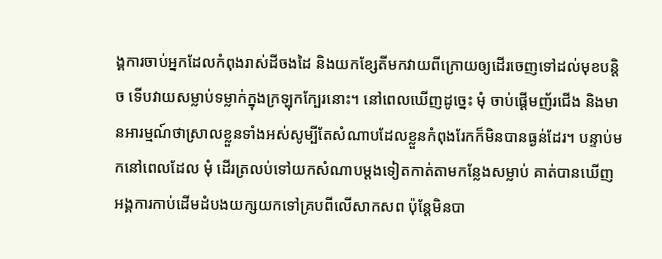ង្គការចាប់អ្នកដែលកំពុងរាស់ដីចងដៃ និងយកខ្សែតីមកវាយពីក្រោយឲ្យដើរចេញទៅដល់មុខបន្តិច ទើបវាយសម្លាប់ទម្លាក់ក្នុងក្រឡុកក្បែរនោះ។ នៅពេលឃើញដូច្នេះ មុំ ចាប់ផ្ដើមញ័រជើង និងមានអារម្មណ៍ថាស្រាលខ្លួនទាំងអស់សូម្បីតែសំណាបដែលខ្លួនកំពុងរែកក៏មិនបានធ្ងន់ដែរ។ បន្ទាប់មកនៅពេលដែល មុំ ដើរត្រលប់ទៅយកសំណាបម្ដងទៀតកាត់តាមកន្លែងសម្លាប់ គាត់បានឃើញអង្គការកាប់ដើមដំបងយក្សយកទៅគ្របពីលើសាកសព ប៉ុន្តែមិនបា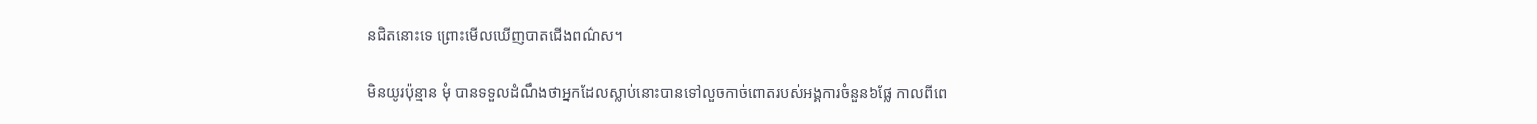នជិតនោះទេ ព្រោះមើលឃើញបាតជើងពណ៌ស។

មិនយូរប៉ុន្មាន មុំ បានទទួលដំណឹងថាអ្នកដែលស្លាប់នោះបានទៅលួចកាច់ពោតរបស់អង្គការចំនួន៦ផ្លែ កាលពីពេ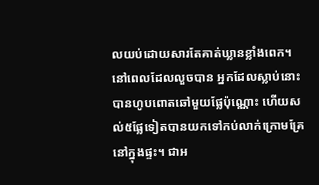លយប់ដោយសារតែគាត់ឃ្លានខ្លាំងពេក។ នៅពេលដែលលួចបាន អ្នកដែលស្លាប់នោះបានហូបពោតឆៅមួយផ្លែប៉ុណ្ណោះ ហើយសល់៥ផ្លែទៀតបានយកទៅកប់លាក់ក្រោមគ្រែនៅក្នុងផ្ទះ។ ជាអ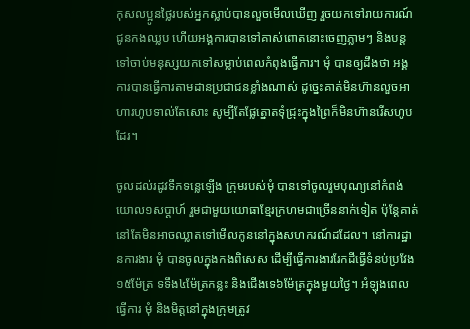កុសលប្អូនថ្លៃរបស់អ្នកស្លាប់បានលួចមើលឃើញ រួចយកទៅរាយការណ៍ជូនកងឈ្លប ហើយអង្គការបានទៅគាស់ពោតនោះចេញភ្លាមៗ និងបន្តទៅចាប់មនុស្សយកទៅសម្លាប់ពេលកំពុងធ្វើការ។ មុំ បានឲ្យដឹងថា អង្គការបានធ្វើការតាមដានប្រជាជនខ្លាំងណាស់ ដូច្នេះគាត់មិនហ៊ានលួចអាហារហូបទាល់តែសោះ សូម្បីតែផ្លែត្នោតទុំជ្រុះក្នុងព្រៃក៏មិនហ៊ានរើសហូបដែរ។

ចូលដល់រដូវទឹកទន្លេឡើង ក្រុមរបស់មុំ បានទៅចូលរួមបុណ្យនៅកំពង់យោល១សប្ដាហ៍ រួមជាមួយយោធាខ្មែរក្រហមជាច្រើននាក់ទៀត ប៉ុន្តែគាត់នៅតែមិនអាចឈ្លាតទៅមើលកូននៅក្នុងសហករណ៍ដដែល។ នៅការដ្ឋានការងារ មុំ បានចូលក្នុងកងពិសេស ដើម្បីធ្វើការងាររែកដីធ្វើទំនប់ប្រវែង១៥ម៉ែត្រ ទទឹង៤ម៉ែត្រកន្លះ និងជើងទេ៦ម៉ែត្រក្នុងមួយថ្ងៃ។ អំឡុងពេលធ្វើការ មុំ និងមិត្តនៅក្នុងក្រុមត្រូវ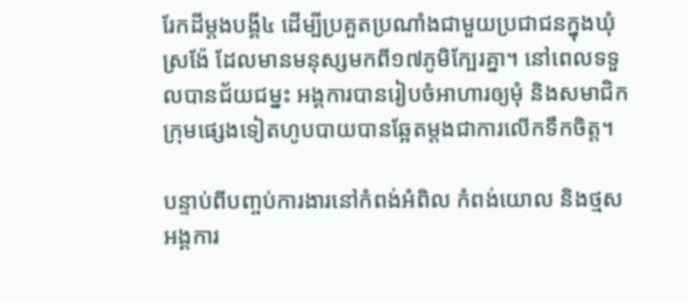រែកដីម្ដងបង្គី៤ ដើម្បីប្រគួតប្រណាំងជាមួយប្រជាជនក្នុងឃុំស្រង៉ែ ដែលមានមនុស្សមកពី១៧ភូមិក្បែរគ្នា។ នៅពេលទទួលបានជ័យជម្នះ អង្គការបានរៀបចំអាហារឲ្យមុំ និងសមាជិកក្រុមផ្សេងទៀតហូបបាយបានឆ្អែតម្ដងជាការលើកទឹកចិត្ត។

បន្ទាប់ពីបញ្ចប់ការងារនៅកំពង់អំពិល កំពង់យោល និងថ្មស អង្គការ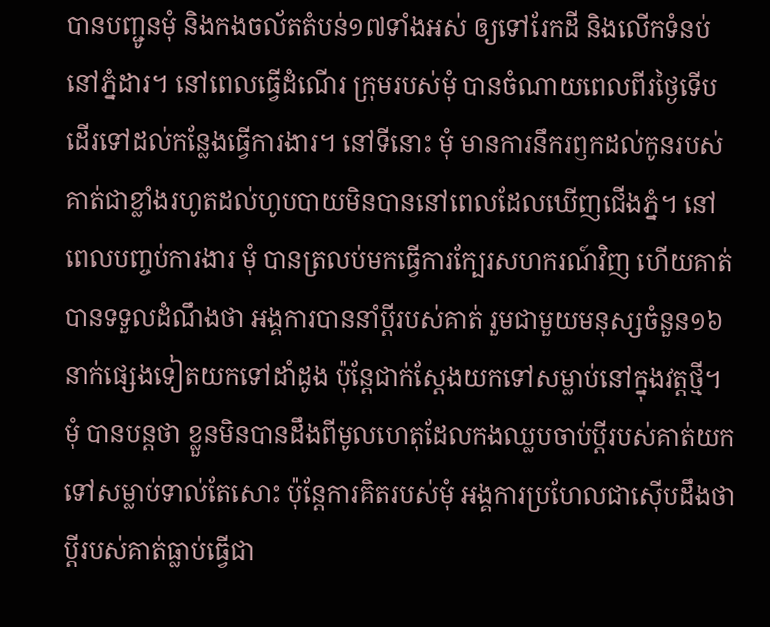បានបញ្ជូនមុំ និងកងចល័តតំបន់១៧ទាំងអស់ ឲ្យទៅរែកដី និងលើកទំនប់នៅភ្នំដារ។ នៅពេលធ្វើដំណើរ ក្រុមរបស់មុំ បានចំណាយពេលពីរថ្ងៃទើបដើរទៅដល់កន្លែងធ្វើការងារ។ នៅទីនោះ មុំ មានការនឹករឭកដល់កូនរបស់គាត់ជាខ្លាំងរហូតដល់ហូបបាយមិនបាននៅពេលដែលឃើញជើងភ្នំ។ នៅពេលបញ្ចប់ការងារ មុំ បានត្រលប់មកធ្វើការក្បែរសហករណ៍វិញ ហើយគាត់បានទទួលដំណឹងថា អង្គការបាននាំប្ដីរបស់គាត់ រួមជាមួយមនុស្សចំនួន១៦នាក់ផ្សេងទៀតយកទៅដាំដូង ប៉ុន្តែជាក់ស្ដែងយកទៅសម្លាប់នៅក្នុងវត្តថ្មី។ មុំ បានបន្តថា ខ្លួនមិនបានដឹងពីមូលហេតុដែលកងឈ្លបចាប់ប្ដីរបស់គាត់យកទៅសម្លាប់ទាល់តែសោះ ប៉ុន្តែការគិតរបស់មុំ អង្គការប្រហែលជាស៊ើបដឹងថាប្ដីរបស់គាត់ធ្លាប់ធ្វើជា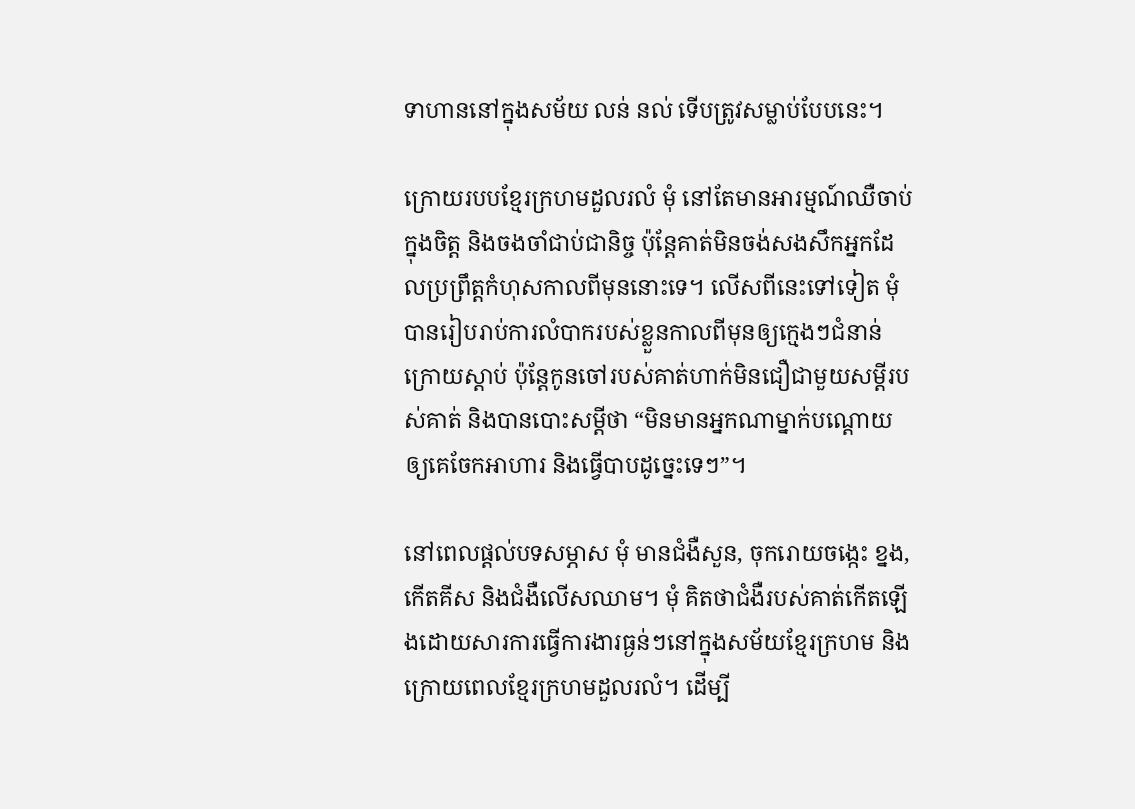ទាហាននៅក្នុងសម័យ លន់ នល់ ទើបត្រូវសម្លាប់បែបនេះ។

ក្រោយរបបខ្មែរក្រហមដួលរលំ មុំ នៅតែមានអារម្មណ៍ឈឺចាប់ក្នុងចិត្ត និងចងចាំជាប់ជានិច្ច ប៉ុន្តែគាត់មិនចង់សងសឹកអ្នកដែលប្រព្រឹត្តកំហុសកាលពីមុននោះទេ។ លើសពីនេះទៅទៀត មុំ បានរៀបរាប់ការលំបាករបស់ខ្លួនកាលពីមុនឲ្យក្មេងៗជំនាន់ក្រោយស្ដាប់ ប៉ុន្តែកូនចៅរបស់គាត់ហាក់មិនជឿជាមួយសម្ដីរបស់គាត់ និងបានបោះសម្ដីថា “មិនមានអ្នកណាម្នាក់បណ្ដោយឲ្យគេចែកអាហារ និងធ្វើបាបដូច្នេះទេៗ”។

នៅពេលផ្ដល់បទសម្ភាស មុំ មានជំងឺសួន, ចុករោយចង្កេះ ខ្នង, កើតគីស និងជំងឺលើសឈាម។ មុំ គិតថាជំងឺរបស់គាត់កើតឡើងដោយសារការធ្វើការងារធ្ងន់ៗនៅក្នុងសម័យខ្មែរក្រហម និងក្រោយពេលខ្មែរក្រហមដួលរលំ។ ដើម្បី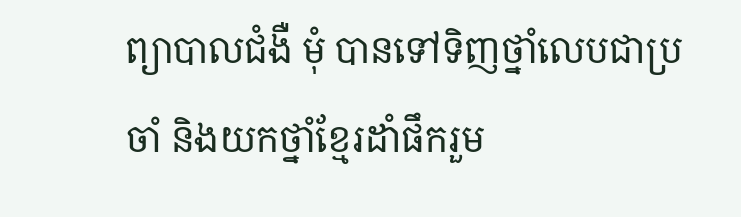ព្យាបាលជំងឺ មុំ បានទៅទិញថ្នាំលេបជាប្រចាំ និងយកថ្នាំខ្មែរដាំផឹករួម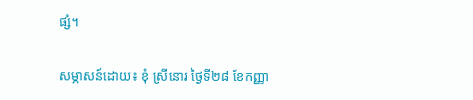ផ្សំ។

សម្ភាសន៍ដោយ៖ ខុំ ស្រីនោរ ថ្ងៃទី២៨ ខែកញ្ញា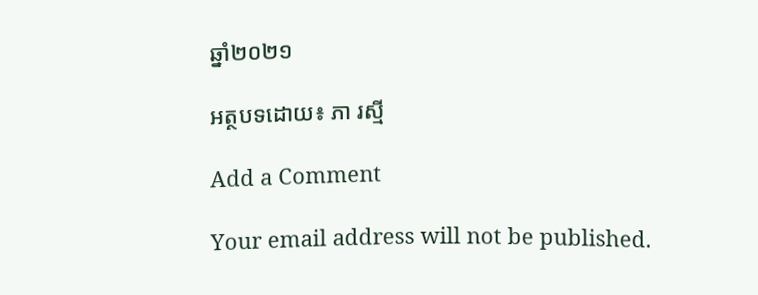ឆ្នាំ២០២១

អត្ថបទដោយ៖ ភា រស្មី

Add a Comment

Your email address will not be published.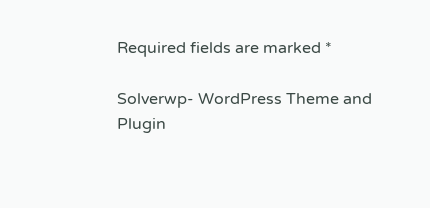Required fields are marked *

Solverwp- WordPress Theme and Plugin